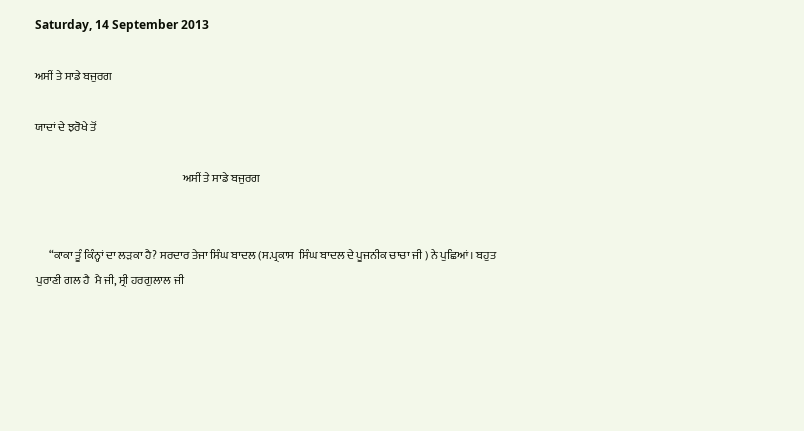Saturday, 14 September 2013

ਅਸੀਂ ਤੇ ਸਾਡੇ ਬਜੁਰਗ

ਯਾਦਾਂ ਦੇ ਝਰੋਖੇ ਤੋਂ

                                                                 ਅਸੀਂ ਤੇ ਸਾਡੇ ਬਜੁਰਗ


      “ਕਾਕਾ ਤੂੰ ਕਿੰਨ੍ਹਾਂ ਦਾ ਲੜਕਾ ਹੈ? ਸਰਦਾਰ ਤੇਜਾ ਸਿੰਘ ਬਾਦਲ (ਸ.ਪ੍ਰਕਾਸ  ਸਿੰਘ ਬਾਦਲ ਦੇ ਪੂਜਨੀਕ ਚਾਚਾ ਜੀ ) ਨੇ ਪੁਛਿਆਂ। ਬਹੁਤ ਪੁਰਾਣੀ ਗਲ ਹੈ  ਮੈ ਜੀ, ਸ੍ਰੀ ਹਰਗੁਲਾਲ ਜੀ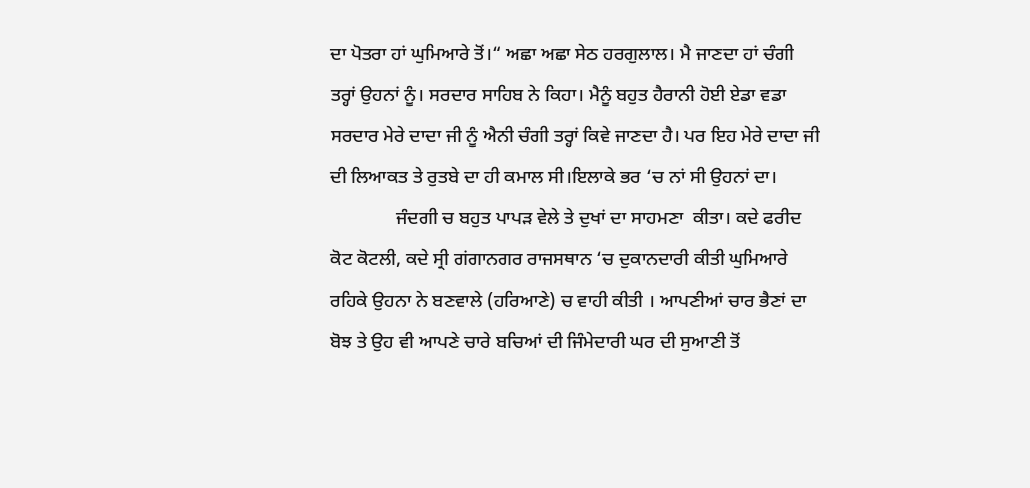ਦਾ ਪੋਤਰਾ ਹਾਂ ਘੁਮਿਆਰੇ ਤੋਂ।“ ਅਛਾ ਅਛਾ ਸੇਠ ਹਰਗੁਲਾਲ। ਮੈ ਜਾਣਦਾ ਹਾਂ ਚੰਗੀ ਤਰ੍ਹਾਂ ਉਹਨਾਂ ਨੂੰ। ਸਰਦਾਰ ਸਾਹਿਬ ਨੇ ਕਿਹਾ। ਮੈਨੂੰ ਬਹੁਤ ਹੈਰਾਨੀ ਹੋਈ ਏਡਾ ਵਡਾ ਸਰਦਾਰ ਮੇਰੇ ਦਾਦਾ ਜੀ ਨੂੰ ਐਨੀ ਚੰਗੀ ਤਰ੍ਹਾਂ ਕਿਵੇ ਜਾਣਦਾ ਹੈ। ਪਰ ਇਹ ਮੇਰੇ ਦਾਦਾ ਜੀ ਦੀ ਲਿਆਕਤ ਤੇ ਰੁਤਬੇ ਦਾ ਹੀ ਕਮਾਲ ਸੀ।ਇਲਾਕੇ ਭਰ ‘ਚ ਨਾਂ ਸੀ ਉਹਨਾਂ ਦਾ।
              ਜੰਦਗੀ ਚ ਬਹੁਤ ਪਾਪੜ ਵੇਲੇ ਤੇ ਦੁਖਾਂ ਦਾ ਸਾਹਮਣਾ  ਕੀਤਾ। ਕਦੇ ਫਰੀਦ ਕੋਟ ਕੋਟਲੀ, ਕਦੇ ਸ੍ਰੀ ਗਂਗਾਨਗਰ ਰਾਜਸਥਾਨ ‘ਚ ਦੁਕਾਨਦਾਰੀ ਕੀਤੀ ਘੁਮਿਆਰੇ ਰਹਿਕੇ ਉਹਨਾ ਨੇ ਬਣਵਾਲੇ (ਹਰਿਆਣੇ) ਚ ਵਾਹੀ ਕੀਤੀ । ਆਪਣੀਆਂ ਚਾਰ ਭੈਣਾਂ ਦਾ ਬੋਝ ਤੇ ਉਹ ਵੀ ਆਪਣੇ ਚਾਰੇ ਬਚਿਆਂ ਦੀ ਜਿੰਮੇਦਾਰੀ ਘਰ ਦੀ ਸੁਆਣੀ ਤੋਂ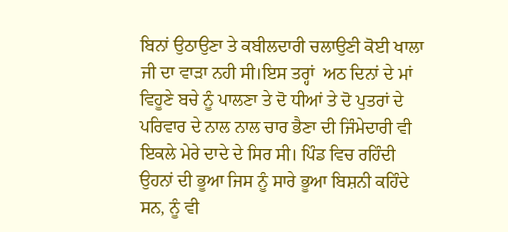ਬਿਨਾਂ ਉਠਾਉਣਾ ਤੇ ਕਬੀਲਦਾਰੀ ਚਲਾਉਣੀ ਕੋਈ ਖਾਲਾ ਜੀ ਦਾ ਵਾੜਾ ਨਹੀ ਸੀ।ਇਸ ਤਰ੍ਹਾਂ  ਅਠ ਦਿਨਾਂ ਦੇ ਮਾਂ ਵਿਹੂਣੇ ਬਚੇ ਨੂੰ ਪਾਲਣਾ ਤੇ ਦੋ ਧੀਆਂ ਤੇ ਦੋ ਪੁਤਰਾਂ ਦੇ ਪਰਿਵਾਰ ਦੇ ਨਾਲ ਨਾਲ ਚਾਰ ਭੈਣਾ ਦੀ ਜਿੰਮੇਦਾਰੀ ਵੀ ਇਕਲੇ ਮੇਰੇ ਦਾਦੇ ਦੇ ਸਿਰ ਸੀ। ਪਿੰਡ ਵਿਚ ਰਹਿੰਦੀ ਉਹਨਾਂ ਦੀ ਭੂਆ ਜਿਸ ਨੂੰ ਸਾਰੇ ਭੂਆ ਬਿਸ਼ਨੀ ਕਹਿੰਦੇ ਸਨ, ਨੂੰ ਵੀ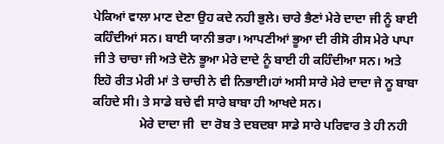ਪੇਕਿਆਂ ਵਾਲਾ ਮਾਣ ਦੇਣਾ ਉਹ ਕਦੇ ਨਹੀ ਭੁਲੇ। ਚਾਰੇ ਭੈਣਾਂ ਮੇਰੇ ਦਾਦਾ ਜੀ ਨੂੰ ਬਾਈ ਕਹਿੰਦੀਆਂ ਸਨ। ਬਾਈ ਯਾਨੀ ਭਰਾ। ਆਪਣੀਆਂ ਭੂਆ ਦੀ ਰੀਸੋ ਰੀਸ ਮੇਰੇ ਪਾਪਾ ਜੀ ਤੇ ਚਾਚਾ ਜੀ ਅਤੇ ਦੋਨੇ ਭੂਆ ਮੇਰੇ ਦਾਦੇ ਨੂੰ ਬਾਈ ਹੀ ਕਹਿੰਦੀਆ ਸਨ। ਅਤੇ ਇਹੋ ਰੀਤ ਮੇਰੀ ਮਾਂ ਤੇ ਚਾਚੀ ਨੇ ਵੀ ਨਿਭਾਈ।ਹਾਂ ਅਸੀ ਸਾਰੇ ਮੇਰੇ ਦਾਦਾ ਜੇ ਨੂ ਬਾਬਾ ਕਹਿਦੇ ਸੀ। ਤੇ ਸਾਡੇ ਬਚੇ ਵੀ ਸਾਰੇ ਬਾਬਾ ਹੀ ਆਖਦੇ ਸਨ।
               ਮੇਰੇ ਦਾਦਾ ਜੀ  ਦਾ ਰੋਬ ਤੇ ਦਬਦਬਾ ਸਾਡੇ ਸਾਰੇ ਪਰਿਵਾਰ ਤੇ ਹੀ ਨਹੀ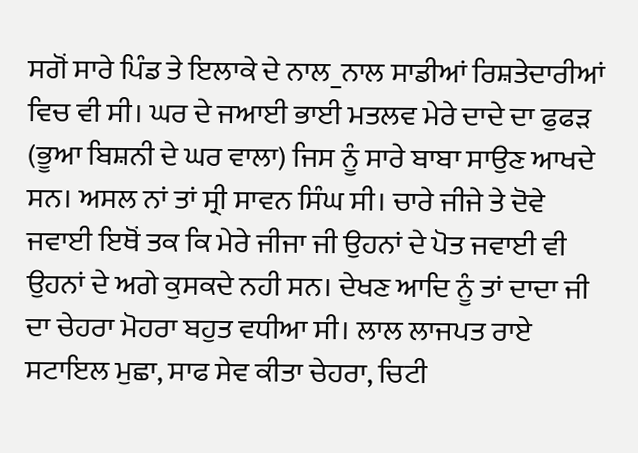ਸਗੋਂ ਸਾਰੇ ਪਿੰਡ ਤੇ ਇਲਾਕੇ ਦੇ ਨਾਲ_ਨਾਲ ਸਾਡੀਆਂ ਰਿਸ਼ਤੇਦਾਰੀਆਂ ਵਿਚ ਵੀ ਸੀ। ਘਰ ਦੇ ਜਆਈ ਭਾਈ ਮਤਲਵ ਮੇਰੇ ਦਾਦੇ ਦਾ ਫੁਫੜ (ਭੂਆ ਬਿਸ਼ਨੀ ਦੇ ਘਰ ਵਾਲਾ) ਜਿਸ ਨੂੰ ਸਾਰੇ ਬਾਬਾ ਸਾਉਣ ਆਖਦੇ ਸਨ। ਅਸਲ ਨਾਂ ਤਾਂ ਸ੍ਰੀ ਸਾਵਨ ਸਿੰਘ ਸੀ। ਚਾਰੇ ਜੀਜੇ ਤੇ ਦੋਵੇ ਜਵਾਈ ਇਥੋਂ ਤਕ ਕਿ ਮੇਰੇ ਜੀਜਾ ਜੀ ਉਹਨਾਂ ਦੇ ਪੋਤ ਜਵਾਈ ਵੀ ਉਹਨਾਂ ਦੇ ਅਗੇ ਕੁਸਕਦੇ ਨਹੀ ਸਨ। ਦੇਖਣ ਆਦਿ ਨੂੰ ਤਾਂ ਦਾਦਾ ਜੀ ਦਾ ਚੇਹਰਾ ਮੋਹਰਾ ਬਹੁਤ ਵਧੀਆ ਸੀ। ਲਾਲ ਲਾਜਪਤ ਰਾਏ ਸਟਾਇਲ ਮੁਛਾ, ਸਾਫ ਸੇਵ ਕੀਤਾ ਚੇਹਰਾ, ਚਿਟੀ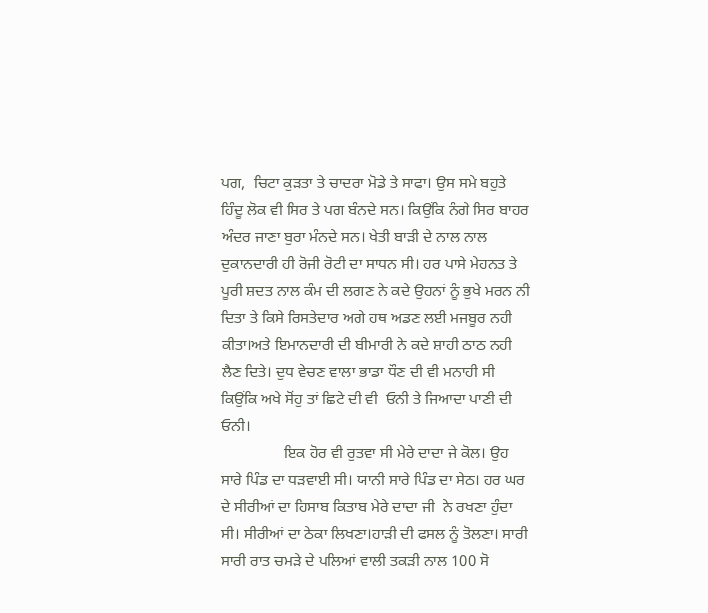ਪਗ,  ਚਿਟਾ ਕੁੜਤਾ ਤੇ ਚਾਦਰਾ ਮੋਡੇ ਤੇ ਸਾਫਾ। ਉਸ ਸਮੇ ਬਹੁਤੇ ਹਿੰਦੂ ਲੋਕ ਵੀ ਸਿਰ ਤੇ ਪਗ ਬੰਨਦੇ ਸਨ। ਕਿਉਂਕਿ ਨੰਗੇ ਸਿਰ ਬਾਹਰ ਅੰਦਰ ਜਾਣਾ ਬੁਰਾ ਮੰਨਦੇ ਸਨ। ਖੇਤੀ ਬਾੜੀ ਦੇ ਨਾਲ ਨਾਲ ਦੁਕਾਨਦਾਰੀ ਹੀ ਰੋਜੀ ਰੋਟੀ ਦਾ ਸਾਧਨ ਸੀ। ਹਰ ਪਾਸੇ ਮੇਹਨਤ ਤੇ ਪੂਰੀ ਸ਼ਦਤ ਨਾਲ ਕੰਮ ਦੀ ਲਗਣ ਨੇ ਕਦੇ ਉਹਨਾਂ ਨੂੰ ਭੁਖੇ ਮਰਨ ਨੀ ਦਿਤਾ ਤੇ ਕਿਸੇ ਰਿਸਤੇਦਾਰ ਅਗੇ ਹਥ ਅਡਣ ਲਈ ਮਜਬੂਰ ਨਹੀ ਕੀਤਾ।ਅਤੇ ਇਮਾਨਦਾਰੀ ਦੀ ਬੀਮਾਰੀ ਨੇ ਕਦੇ ਸ਼ਾਹੀ ਠਾਠ ਨਹੀ ਲੈਣ ਦਿਤੇ। ਦੁਧ ਵੇਚਣ ਵਾਲਾ ਭਾਡਾ ਧੌਣ ਦੀ ਵੀ ਮਨਾਹੀ ਸੀ ਕਿਉਂਕਿ ਅਖੇ ਸੋਂਹੁ ਤਾਂ ਛਿਟੇ ਦੀ ਵੀ  ਓਨੀ ਤੇ ਜਿਆਦਾ ਪਾਣੀ ਦੀ ਓਨੀ।
                ਇਕ ਹੋਰ ਵੀ ਰੁਤਵਾ ਸੀ ਮੇਰੇ ਦਾਦਾ ਜੇ ਕੋਲ। ਉਹ ਸਾਰੇ ਪਿੰਡ ਦਾ ਧੜਵਾਈ ਸੀ। ਯਾਨੀ ਸਾਰੇ ਪਿੰਡ ਦਾ ਸੇਠ। ਹਰ ਘਰ ਦੇ ਸੀਰੀਆਂ ਦਾ ਹਿਸਾਬ ਕਿਤਾਬ ਮੇਰੇ ਦਾਦਾ ਜੀ  ਨੇ ਰਖਣਾ ਹੁੰਦਾ ਸੀ। ਸੀਰੀਆਂ ਦਾ ਠੇਕਾ ਲਿਖਣਾ।ਹਾੜੀ ਦੀ ਫਸਲ ਨੂੰ ਤੋਲਣਾ। ਸਾਰੀ ਸਾਰੀ ਰਾਤ ਚਮੜੇ ਦੇ ਪਲਿਆਂ ਵਾਲੀ ਤਕੜੀ ਨਾਲ 100 ਸੋ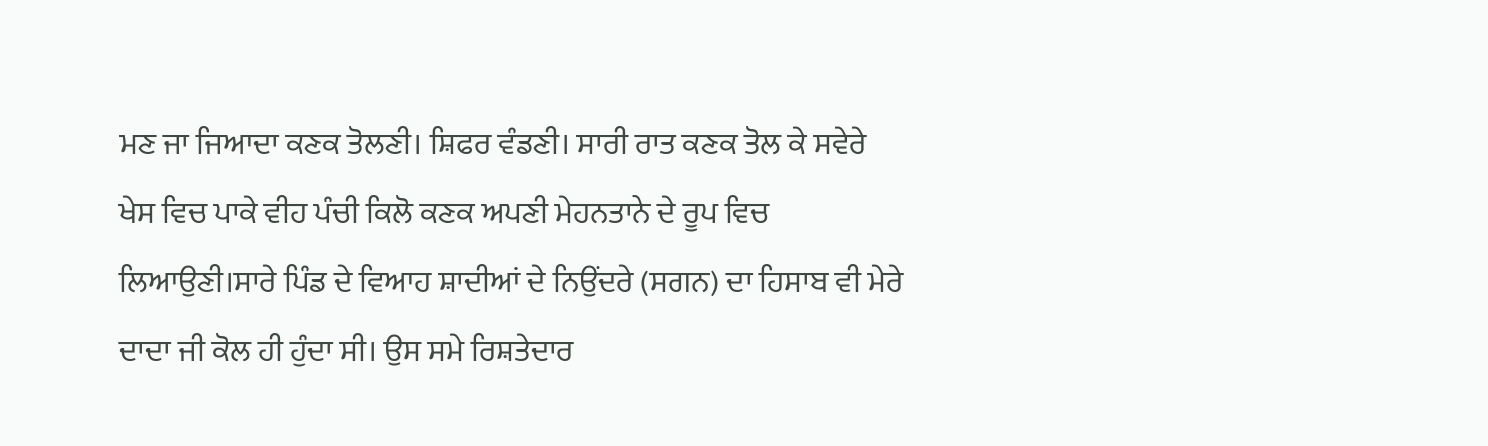ਮਣ ਜਾ ਜਿਆਦਾ ਕਣਕ ਤੋਲਣੀ। ਸ਼ਿਫਰ ਵੰਡਣੀ। ਸਾਰੀ ਰਾਤ ਕਣਕ ਤੋਲ ਕੇ ਸਵੇਰੇ ਖੇਸ ਵਿਚ ਪਾਕੇ ਵੀਹ ਪੰਚੀ ਕਿਲੋ ਕਣਕ ਅਪਣੀ ਮੇਹਨਤਾਨੇ ਦੇ ਰੂਪ ਵਿਚ ਲਿਆਉਣੀ।ਸਾਰੇ ਪਿੰਡ ਦੇ ਵਿਆਹ ਸ਼ਾਦੀਆਂ ਦੇ ਨਿਉਂਦਰੇ (ਸਗਨ) ਦਾ ਹਿਸਾਬ ਵੀ ਮੇਰੇ ਦਾਦਾ ਜੀ ਕੋਲ ਹੀ ਹੁੰਦਾ ਸੀ। ਉਸ ਸਮੇ ਰਿਸ਼ਤੇਦਾਰ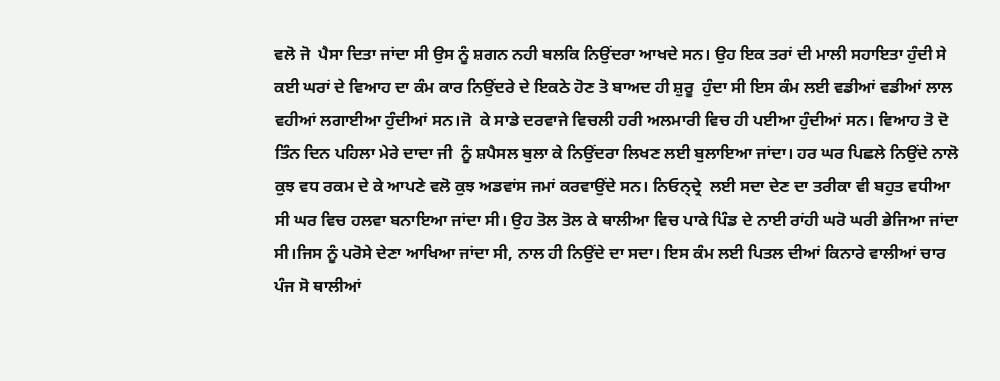ਵਲੋ ਜੋ  ਪੈਸਾ ਦਿਤਾ ਜਾਂਦਾ ਸੀ ਉਸ ਨੂੰ ਸ਼ਗਨ ਨਹੀ ਬਲਕਿ ਨਿਉਂਦਰਾ ਆਖਦੇ ਸਨ। ਉਹ ਇਕ ਤਰਾਂ ਦੀ ਮਾਲੀ ਸਹਾਇਤਾ ਹੁੰਦੀ ਸੇ ਕਈ ਘਰਾਂ ਦੇ ਵਿਆਹ ਦਾ ਕੰਮ ਕਾਰ ਨਿਉਂਦਰੇ ਦੇ ਇਕਠੇ ਹੋਣ ਤੋ ਬਾਅਦ ਹੀ ਸ਼ੁਰੂ  ਹੁੰਦਾ ਸੀ ਇਸ ਕੰਮ ਲਈ ਵਡੀਆਂ ਵਡੀਆਂ ਲਾਲ ਵਹੀਆਂ ਲਗਾਈਆ ਹੁੰਦੀਆਂ ਸਨ।ਜੋ  ਕੇ ਸਾਡੇ ਦਰਵਾਜੇ ਵਿਚਲੀ ਹਰੀ ਅਲਮਾਰੀ ਵਿਚ ਹੀ ਪਈਆ ਹੁੰਦੀਆਂ ਸਨ। ਵਿਆਹ ਤੋ ਦੋ ਤਿੰਨ ਦਿਨ ਪਹਿਲਾ ਮੇਰੇ ਦਾਦਾ ਜੀ  ਨੂੰ ਸ਼ਪੈਸਲ ਬੁਲਾ ਕੇ ਨਿਉਂਦਰਾ ਲਿਖਣ ਲਈ ਬੁਲਾਇਆ ਜਾਂਦਾ। ਹਰ ਘਰ ਪਿਛਲੇ ਨਿਉਂਦੇ ਨਾਲੋ ਕੁਝ ਵਧ ਰਕਮ ਦੇ ਕੇ ਆਪਣੇ ਵਲੋ ਕੁਝ ਅਡਵਾਂਸ ਜਮਾਂ ਕਰਵਾਉਂਦੇ ਸਨ। ਨਿਓਨ੍ਦ੍ਰੇ  ਲਈ ਸਦਾ ਦੇਣ ਦਾ ਤਰੀਕਾ ਵੀ ਬਹੁਤ ਵਧੀਆ ਸੀ ਘਰ ਵਿਚ ਹਲਵਾ ਬਨਾਇਆ ਜਾਂਦਾ ਸੀ। ਉਹ ਤੋਲ ਤੋਲ ਕੇ ਥਾਲੀਆ ਵਿਚ ਪਾਕੇ ਪਿੰਡ ਦੇ ਨਾਈ ਰਾਂਹੀ ਘਰੋ ਘਰੀ ਭੇਜਿਆ ਜਾਂਦਾ ਸੀ।ਜਿਸ ਨੂੰ ਪਰੋਸੇ ਦੇਣਾ ਆਖਿਆ ਜਾਂਦਾ ਸੀ, ਨਾਲ ਹੀ ਨਿਉਂਦੇ ਦਾ ਸਦਾ। ਇਸ ਕੰਮ ਲਈ ਪਿਤਲ ਦੀਆਂ ਕਿਨਾਰੇ ਵਾਲੀਆਂ ਚਾਰ ਪੰਜ ਸੋ ਥਾਲੀਆਂ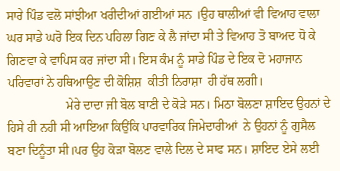ਸਾਰੇ ਪਿੰਡ ਵਲੋ ਸਾਂਝੀਆ ਖਰੀਦੀਆਂ ਗਈਆਂ ਸਨ ।ਉਹ ਥਾਲੀਆਂ ਵੀ ਵਿਆਹ ਵਾਲਾ ਘਰ ਸਾਡੇ ਘਰੋ ਇਕ ਦਿਨ ਪਹਿਲਾ ਗਿਣ ਕੇ ਲੈ ਜਾਂਦਾ ਸੀ ਤੇ ਵਿਆਹ ਤੋ ਬਾਅਦ ਧੋ ਕੇ ਗਿਣਵਾ ਕੇ ਵਾਪਿਸ ਕਰ ਜਾਂਦਾ ਸੀ। ਇਸ ਕੰਮ ਨੂੰ ਸਾਡੇ ਪਿੰਡ ਦੇ ਇਕ ਦੋ ਮਹਾਜਾਨ ਪਰਿਵਾਰਾਂ ਨੇ ਹਥਿਆਉਣ ਦੀ ਕੋਸ਼ਿਸ਼  ਕੀਤੀ ਨਿਰਾਸ਼ਾ  ਹੀ ਹੱਥ ਲਗੀ।
                   ਮੇਰੇ ਦਾਦਾ ਜੀ ਬੋਲ ਬਾਣੀ ਦੇ ਕੋੜੇ ਸਨ। ਮਿਠਾ ਬੋਲਣਾ ਸ਼ਾਇਦ ਉਹਨਾਂ ਦੇ ਹਿਸੇ ਹੀ ਨਹੀ ਸੀ ਆਇਆ ਕਿਉਂਕਿ ਪਾਰਵਾਰਿਕ ਜਿਮੇਦਾਰੀਆਂ  ਨੇ ਉਹਨਾਂ ਨੂੰ ਗੁਸੈਲ ਬਣਾ ਦਿਨੂੰਤਾ ਸੀ।ਪਰ ਉਹ ਕੋੜਾ ਬੋਲਣ ਵਾਲੇ ਦਿਲ ਦੇ ਸਾਫ ਸਨ। ਸ਼ਾਇਦ ਏਸੇ ਲਈ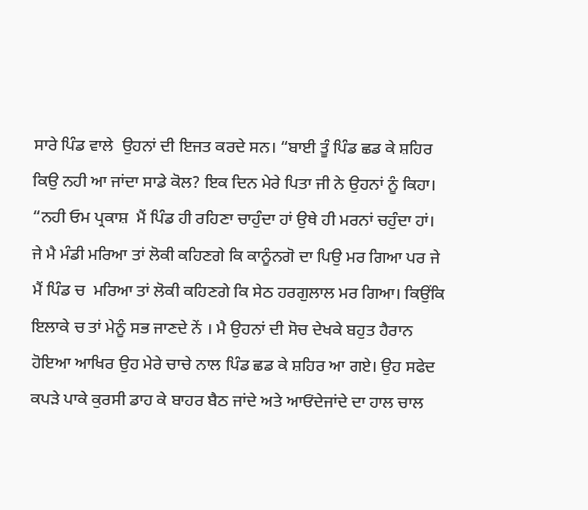ਸਾਰੇ ਪਿੰਡ ਵਾਲੇ  ਉਹਨਾਂ ਦੀ ਇਜਤ ਕਰਦੇ ਸਨ। “ਬਾਈ ਤੂੰ ਪਿੰਡ ਛਡ ਕੇ ਸ਼ਹਿਰ ਕਿਉ ਨਹੀ ਆ ਜਾਂਦਾ ਸਾਡੇ ਕੋਲ? ਇਕ ਦਿਨ ਮੇਰੇ ਪਿਤਾ ਜੀ ਨੇ ਉਹਨਾਂ ਨੂੰ ਕਿਹਾ। “ਨਹੀ ਓਮ ਪ੍ਰਕਾਸ਼  ਮੈਂ ਪਿੰਡ ਹੀ ਰਹਿਣਾ ਚਾਹੁੰਦਾ ਹਾਂ ਉਥੇ ਹੀ ਮਰਨਾਂ ਚਹੁੰਦਾ ਹਾਂ।  ਜੇ ਮੈ ਮੰਡੀ ਮਰਿਆ ਤਾਂ ਲੋਕੀ ਕਹਿਣਗੇ ਕਿ ਕਾਨੂੰਨਗੋ ਦਾ ਪਿਉ ਮਰ ਗਿਆ ਪਰ ਜੇ ਮੈਂ ਪਿੰਡ ਚ  ਮਰਿਆ ਤਾਂ ਲੋਕੀ ਕਹਿਣਗੇ ਕਿ ਸੇਠ ਹਰਗੁਲਾਲ ਮਰ ਗਿਆ। ਕਿਉਂਕਿ ਇਲਾਕੇ ਚ ਤਾਂ ਮੇਨੂੰ ਸਭ ਜਾਣਦੇ ਨੇਂ । ਮੈ ਉਹਨਾਂ ਦੀ ਸੋਚ ਦੇਖਕੇ ਬਹੁਤ ਹੈਰਾਨ ਹੋਇਆ ਆਖਿਰ ਉਹ ਮੇਰੇ ਚਾਚੇ ਨਾਲ ਪਿੰਡ ਛਡ ਕੇ ਸ਼ਹਿਰ ਆ ਗਏ। ਉਹ ਸਫੇਦ ਕਪੜੇ ਪਾਕੇ ਕੁਰਸੀ ਡਾਹ ਕੇ ਬਾਹਰ ਬੈਠ ਜਾਂਦੇ ਅਤੇ ਆਓਂਦੇਜਾਂਦੇ ਦਾ ਹਾਲ ਚਾਲ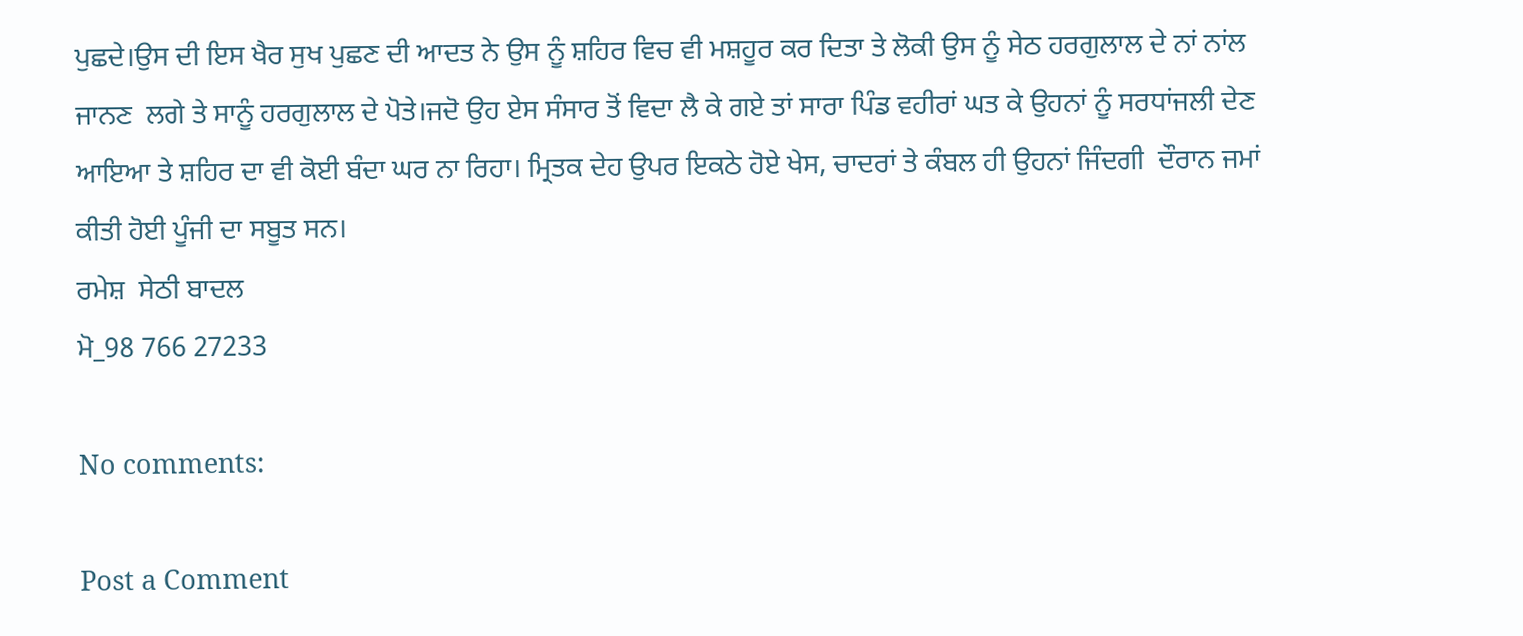ਪੁਛਦੇ।ਉਸ ਦੀ ਇਸ ਖੈਰ ਸੁਖ ਪੁਛਣ ਦੀ ਆਦਤ ਨੇ ਉਸ ਨੂੰ ਸ਼ਹਿਰ ਵਿਚ ਵੀ ਮਸ਼ਹੂਰ ਕਰ ਦਿਤਾ ਤੇ ਲੋਕੀ ਉਸ ਨੂੰ ਸੇਠ ਹਰਗੁਲਾਲ ਦੇ ਨਾਂ ਨਾਂਲ ਜਾਨਣ  ਲਗੇ ਤੇ ਸਾਨੂੰ ਹਰਗੁਲਾਲ ਦੇ ਪੋਤੇ।ਜਦੋ ਉਹ ਏਸ ਸੰਸਾਰ ਤੋਂ ਵਿਦਾ ਲੈ ਕੇ ਗਏ ਤਾਂ ਸਾਰਾ ਪਿੰਡ ਵਹੀਰਾਂ ਘਤ ਕੇ ਉਹਨਾਂ ਨੂੰ ਸਰਧਾਂਜਲੀ ਦੇਣ ਆਇਆ ਤੇ ਸ਼ਹਿਰ ਦਾ ਵੀ ਕੋਈ ਬੰਦਾ ਘਰ ਨਾ ਰਿਹਾ। ਮ੍ਰਿਤਕ ਦੇਹ ਉਪਰ ਇਕਠੇ ਹੋਏ ਖੇਸ, ਚਾਦਰਾਂ ਤੇ ਕੰਬਲ ਹੀ ਉਹਨਾਂ ਜਿੰਦਗੀ  ਦੌਰਾਨ ਜਮਾਂ ਕੀਤੀ ਹੋਈ ਪੂੰਜੀ ਦਾ ਸਬੂਤ ਸਨ।
ਰਮੇਸ਼  ਸੇਠੀ ਬਾਦਲ
ਮੋ_98 766 27233

No comments:

Post a Comment